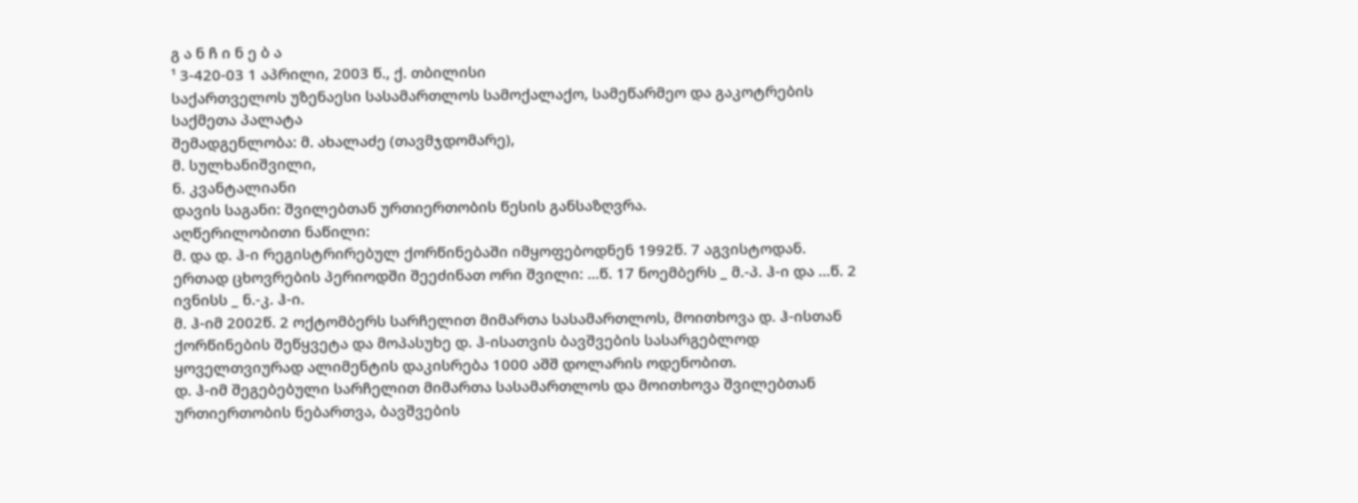გ ა ნ ჩ ი ნ ე ბ ა
¹ 3-420-03 1 აპრილი, 2003 წ., ქ. თბილისი
საქართველოს უზენაესი სასამართლოს სამოქალაქო, სამეწარმეო და გაკოტრების საქმეთა პალატა
შემადგენლობა: მ. ახალაძე (თავმჯდომარე),
მ. სულხანიშვილი,
ნ. კვანტალიანი
დავის საგანი: შვილებთან ურთიერთობის წესის განსაზღვრა.
აღწერილობითი ნაწილი:
მ. და დ. ჰ-ი რეგისტრირებულ ქორწინებაში იმყოფებოდნენ 1992წ. 7 აგვისტოდან. ერთად ცხოვრების პერიოდში შეეძინათ ორი შვილი: ...წ. 17 ნოემბერს _ მ.-პ. ჰ-ი და ...წ. 2 ივნისს _ ნ.-კ. ჰ-ი.
მ. ჰ-იმ 2002წ. 2 ოქტომბერს სარჩელით მიმართა სასამართლოს, მოითხოვა დ. ჰ-ისთან ქორწინების შეწყვეტა და მოპასუხე დ. ჰ-ისათვის ბავშვების სასარგებლოდ ყოველთვიურად ალიმენტის დაკისრება 1000 აშშ დოლარის ოდენობით.
დ. ჰ-იმ შეგებებული სარჩელით მიმართა სასამართლოს და მოითხოვა შვილებთან ურთიერთობის ნებართვა, ბავშვების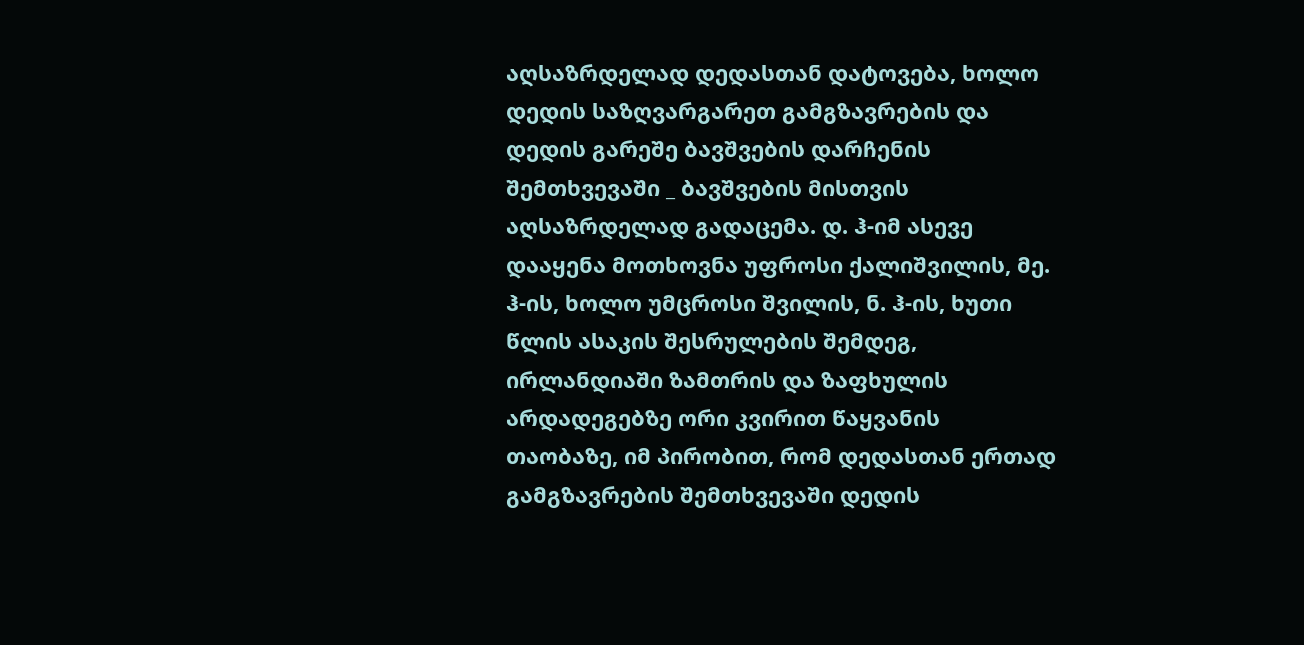აღსაზრდელად დედასთან დატოვება, ხოლო დედის საზღვარგარეთ გამგზავრების და დედის გარეშე ბავშვების დარჩენის შემთხვევაში _ ბავშვების მისთვის აღსაზრდელად გადაცემა. დ. ჰ-იმ ასევე დააყენა მოთხოვნა უფროსი ქალიშვილის, მე. ჰ-ის, ხოლო უმცროსი შვილის, ნ. ჰ-ის, ხუთი წლის ასაკის შესრულების შემდეგ, ირლანდიაში ზამთრის და ზაფხულის არდადეგებზე ორი კვირით წაყვანის თაობაზე, იმ პირობით, რომ დედასთან ერთად გამგზავრების შემთხვევაში დედის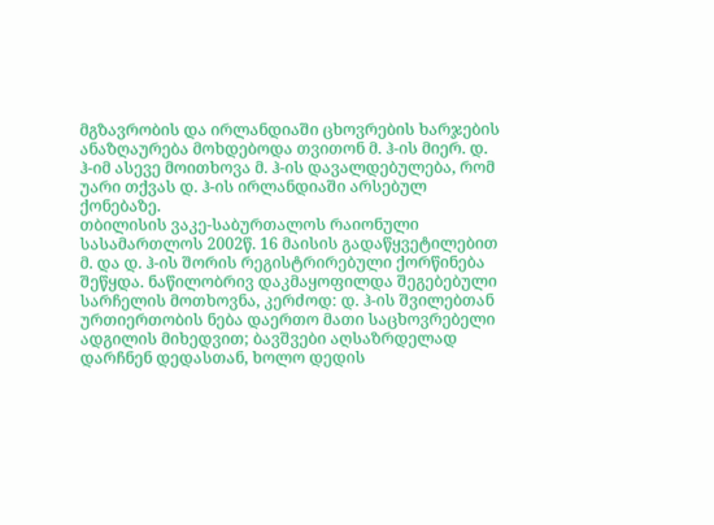მგზავრობის და ირლანდიაში ცხოვრების ხარჯების ანაზღაურება მოხდებოდა თვითონ მ. ჰ-ის მიერ. დ. ჰ-იმ ასევე მოითხოვა მ. ჰ-ის დავალდებულება, რომ უარი თქვას დ. ჰ-ის ირლანდიაში არსებულ ქონებაზე.
თბილისის ვაკე-საბურთალოს რაიონული სასამართლოს 2002წ. 16 მაისის გადაწყვეტილებით მ. და დ. ჰ-ის შორის რეგისტრირებული ქორწინება შეწყდა. ნაწილობრივ დაკმაყოფილდა შეგებებული სარჩელის მოთხოვნა, კერძოდ: დ. ჰ-ის შვილებთან ურთიერთობის ნება დაერთო მათი საცხოვრებელი ადგილის მიხედვით; ბავშვები აღსაზრდელად დარჩნენ დედასთან, ხოლო დედის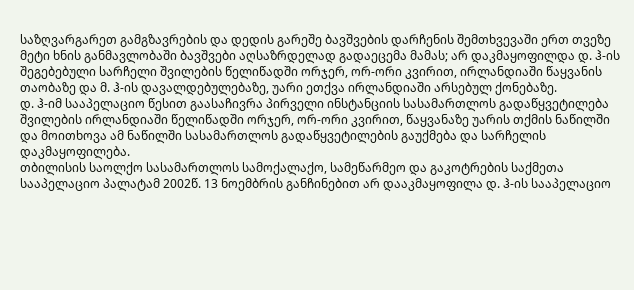საზღვარგარეთ გამგზავრების და დედის გარეშე ბავშვების დარჩენის შემთხვევაში ერთ თვეზე მეტი ხნის განმავლობაში ბავშვები აღსაზრდელად გადაეცემა მამას; არ დაკმაყოფილდა დ. ჰ-ის შეგებებული სარჩელი შვილების წელიწადში ორჯერ, ორ-ორი კვირით, ირლანდიაში წაყვანის თაობაზე და მ. ჰ-ის დავალდებულებაზე, უარი ეთქვა ირლანდიაში არსებულ ქონებაზე.
დ. ჰ-იმ სააპელაციო წესით გაასაჩივრა პირველი ინსტანციის სასამართლოს გადაწყვეტილება შვილების ირლანდიაში წელიწადში ორჯერ, ორ-ორი კვირით, წაყვანაზე უარის თქმის ნაწილში და მოითხოვა ამ ნაწილში სასამართლოს გადაწყვეტილების გაუქმება და სარჩელის დაკმაყოფილება.
თბილისის საოლქო სასამართლოს სამოქალაქო, სამეწარმეო და გაკოტრების საქმეთა სააპელაციო პალატამ 2002წ. 13 ნოემბრის განჩინებით არ დააკმაყოფილა დ. ჰ-ის სააპელაციო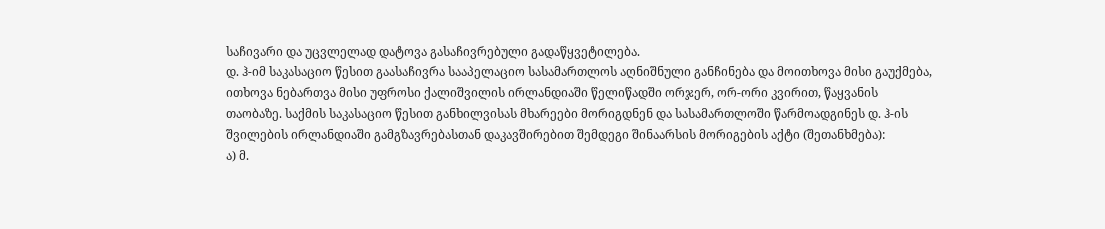საჩივარი და უცვლელად დატოვა გასაჩივრებული გადაწყვეტილება.
დ. ჰ-იმ საკასაციო წესით გაასაჩივრა სააპელაციო სასამართლოს აღნიშნული განჩინება და მოითხოვა მისი გაუქმება, ითხოვა ნებართვა მისი უფროსი ქალიშვილის ირლანდიაში წელიწადში ორჯერ, ორ-ორი კვირით, წაყვანის თაობაზე. საქმის საკასაციო წესით განხილვისას მხარეები მორიგდნენ და სასამართლოში წარმოადგინეს დ. ჰ-ის შვილების ირლანდიაში გამგზავრებასთან დაკავშირებით შემდეგი შინაარსის მორიგების აქტი (შეთანხმება):
ა) მ.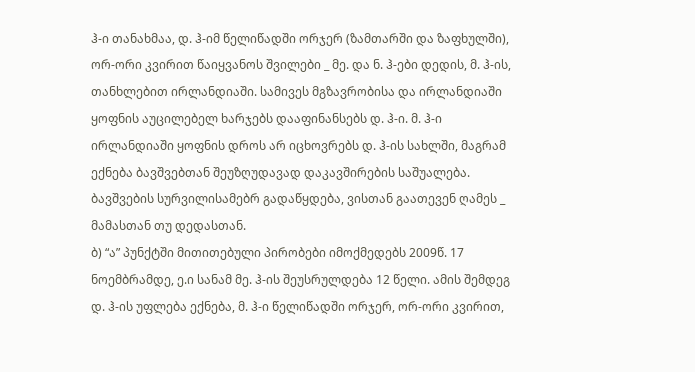ჰ-ი თანახმაა, დ. ჰ-იმ წელიწადში ორჯერ (ზამთარში და ზაფხულში), ორ-ორი კვირით წაიყვანოს შვილები _ მე. და ნ. ჰ-ები დედის, მ. ჰ-ის, თანხლებით ირლანდიაში. სამივეს მგზავრობისა და ირლანდიაში ყოფნის აუცილებელ ხარჯებს დააფინანსებს დ. ჰ-ი. მ. ჰ-ი ირლანდიაში ყოფნის დროს არ იცხოვრებს დ. ჰ-ის სახლში, მაგრამ ექნება ბავშვებთან შეუზღუდავად დაკავშირების საშუალება. ბავშვების სურვილისამებრ გადაწყდება, ვისთან გაათევენ ღამეს _ მამასთან თუ დედასთან.
ბ) “ა” პუნქტში მითითებული პირობები იმოქმედებს 2009წ. 17 ნოემბრამდე, ე.ი სანამ მე. ჰ-ის შეუსრულდება 12 წელი. ამის შემდეგ დ. ჰ-ის უფლება ექნება, მ. ჰ-ი წელიწადში ორჯერ, ორ-ორი კვირით,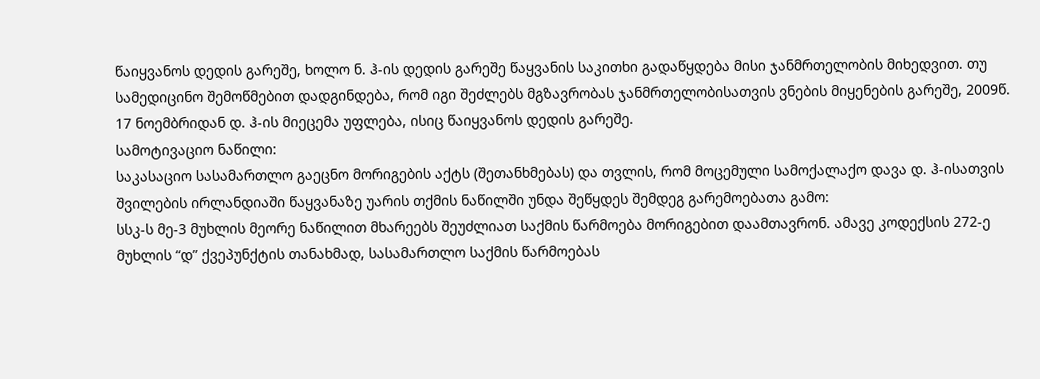წაიყვანოს დედის გარეშე, ხოლო ნ. ჰ-ის დედის გარეშე წაყვანის საკითხი გადაწყდება მისი ჯანმრთელობის მიხედვით. თუ სამედიცინო შემოწმებით დადგინდება, რომ იგი შეძლებს მგზავრობას ჯანმრთელობისათვის ვნების მიყენების გარეშე, 2009წ. 17 ნოემბრიდან დ. ჰ-ის მიეცემა უფლება, ისიც წაიყვანოს დედის გარეშე.
სამოტივაციო ნაწილი:
საკასაციო სასამართლო გაეცნო მორიგების აქტს (შეთანხმებას) და თვლის, რომ მოცემული სამოქალაქო დავა დ. ჰ-ისათვის შვილების ირლანდიაში წაყვანაზე უარის თქმის ნაწილში უნდა შეწყდეს შემდეგ გარემოებათა გამო:
სსკ-ს მე-3 მუხლის მეორე ნაწილით მხარეებს შეუძლიათ საქმის წარმოება მორიგებით დაამთავრონ. ამავე კოდექსის 272-ე მუხლის “დ” ქვეპუნქტის თანახმად, სასამართლო საქმის წარმოებას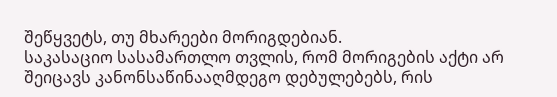შეწყვეტს, თუ მხარეები მორიგდებიან.
საკასაციო სასამართლო თვლის, რომ მორიგების აქტი არ შეიცავს კანონსაწინააღმდეგო დებულებებს, რის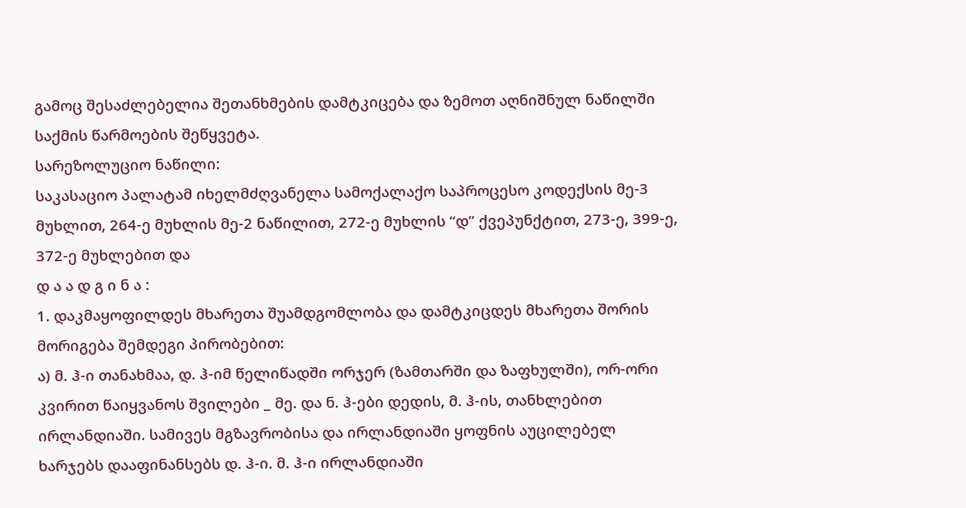გამოც შესაძლებელია შეთანხმების დამტკიცება და ზემოთ აღნიშნულ ნაწილში საქმის წარმოების შეწყვეტა.
სარეზოლუციო ნაწილი:
საკასაციო პალატამ იხელმძღვანელა სამოქალაქო საპროცესო კოდექსის მე-3 მუხლით, 264-ე მუხლის მე-2 ნაწილით, 272-ე მუხლის “დ” ქვეპუნქტით, 273-ე, 399-ე, 372-ე მუხლებით და
დ ა ა დ გ ი ნ ა :
1. დაკმაყოფილდეს მხარეთა შუამდგომლობა და დამტკიცდეს მხარეთა შორის მორიგება შემდეგი პირობებით:
ა) მ. ჰ-ი თანახმაა, დ. ჰ-იმ წელიწადში ორჯერ (ზამთარში და ზაფხულში), ორ-ორი კვირით წაიყვანოს შვილები _ მე. და ნ. ჰ-ები დედის, მ. ჰ-ის, თანხლებით ირლანდიაში. სამივეს მგზავრობისა და ირლანდიაში ყოფნის აუცილებელ ხარჯებს დააფინანსებს დ. ჰ-ი. მ. ჰ-ი ირლანდიაში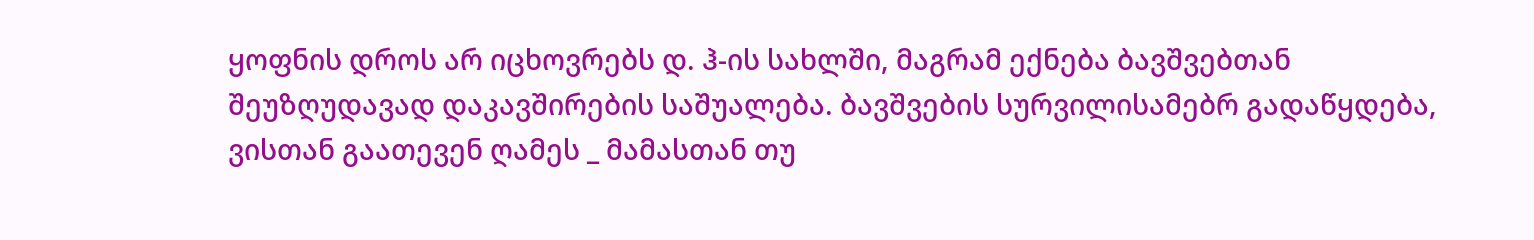ყოფნის დროს არ იცხოვრებს დ. ჰ-ის სახლში, მაგრამ ექნება ბავშვებთან შეუზღუდავად დაკავშირების საშუალება. ბავშვების სურვილისამებრ გადაწყდება, ვისთან გაათევენ ღამეს _ მამასთან თუ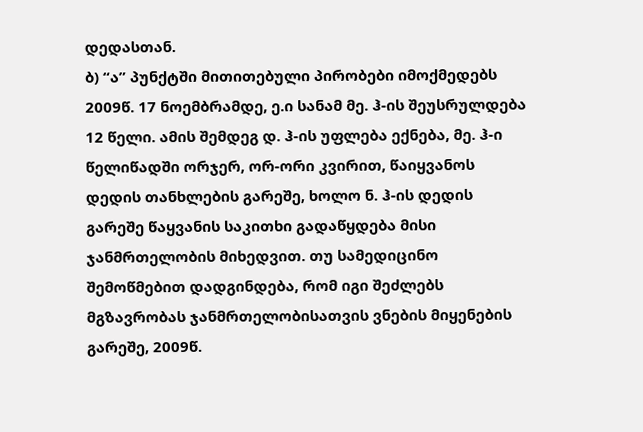დედასთან.
ბ) “ა” პუნქტში მითითებული პირობები იმოქმედებს 2009წ. 17 ნოემბრამდე, ე.ი სანამ მე. ჰ-ის შეუსრულდება 12 წელი. ამის შემდეგ დ. ჰ-ის უფლება ექნება, მე. ჰ-ი წელიწადში ორჯერ, ორ-ორი კვირით, წაიყვანოს დედის თანხლების გარეშე, ხოლო ნ. ჰ-ის დედის გარეშე წაყვანის საკითხი გადაწყდება მისი ჯანმრთელობის მიხედვით. თუ სამედიცინო შემოწმებით დადგინდება, რომ იგი შეძლებს მგზავრობას ჯანმრთელობისათვის ვნების მიყენების გარეშე, 2009წ.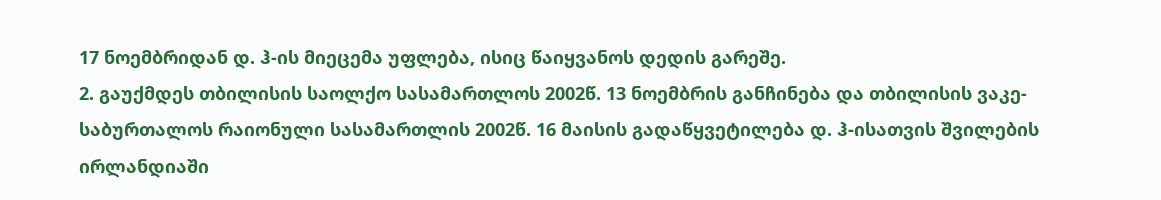17 ნოემბრიდან დ. ჰ-ის მიეცემა უფლება, ისიც წაიყვანოს დედის გარეშე.
2. გაუქმდეს თბილისის საოლქო სასამართლოს 2002წ. 13 ნოემბრის განჩინება და თბილისის ვაკე-საბურთალოს რაიონული სასამართლის 2002წ. 16 მაისის გადაწყვეტილება დ. ჰ-ისათვის შვილების ირლანდიაში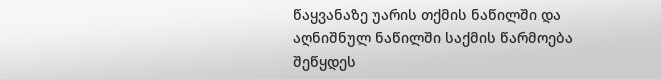წაყვანაზე უარის თქმის ნაწილში და აღნიშნულ ნაწილში საქმის წარმოება შეწყდეს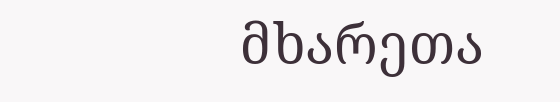მხარეთა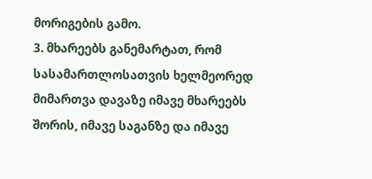მორიგების გამო.
3. მხარეებს განემარტათ, რომ სასამართლოსათვის ხელმეორედ მიმართვა დავაზე იმავე მხარეებს შორის, იმავე საგანზე და იმავე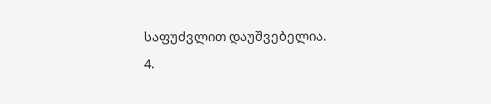საფუძვლით დაუშვებელია.
4.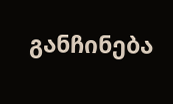განჩინება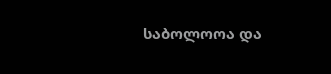საბოლოოა და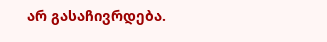არ გასაჩივრდება.